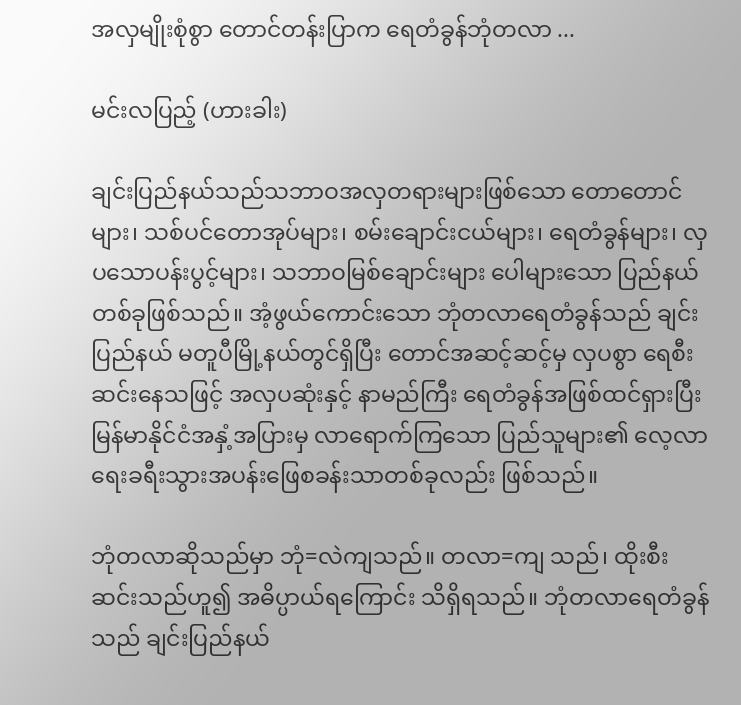အလှမျိုးစုံစွာ တောင်တန်းပြာက ရေတံခွန်ဘုံတလာ ...

မင်းလပြည့် (ဟားခါး)

ချင်းပြည်နယ်သည်သဘာဝအလှတရားများဖြစ်သော တောတောင်များ၊ သစ်ပင်တောအုပ်များ၊ စမ်းချောင်းငယ်များ၊ ရေတံခွန်များ၊ လှပသောပန်းပွင့်များ၊ သဘာဝမြစ်ချောင်းများ ပေါများသော ပြည်နယ်တစ်ခုဖြစ်သည်။ အံ့ဖွယ်ကောင်းသော ဘုံတလာရေတံခွန်သည် ချင်းပြည်နယ် မတူပီမြို့နယ်တွင်ရှိပြီး တောင်အဆင့်ဆင့်မှ လှပစွာ ရေစီးဆင်းနေသဖြင့် အလှပဆုံးနှင့် နာမည်ကြီး ရေတံခွန်အဖြစ်ထင်ရှားပြီး မြန်မာနိုင်ငံအနှံ့အပြားမှ လာရောက်ကြသော ပြည်သူများ၏ လေ့လာရေးခရီးသွားအပန်းဖြေစခန်းသာတစ်ခုလည်း ဖြစ်သည်။

ဘုံတလာဆိုသည်မှာ ဘုံ=လဲကျသည်။ တလာ=ကျ သည်၊ ထိုးစီးဆင်းသည်ဟူ၍ အဓိပ္ပာယ်ရကြောင်း သိရှိရသည်။ ဘုံတလာရေတံခွန်သည် ချင်းပြည်နယ်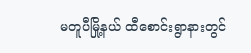မတူပီမြို့နယ် ထီစောင်းရွာနားတွင်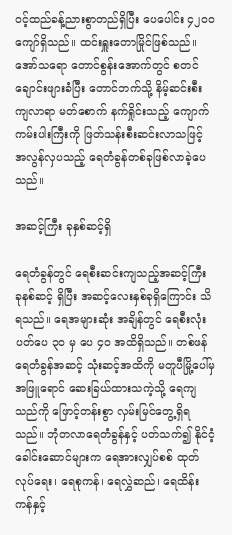ဝင့်ထည်ခန့်ညားစွာတည်ရှိပြီး ပေပေါင်း ၄၂၀၀ ကျော်ရှိသည်။ ထင်းရှူးတောမြိုင်ဖြစ်သည်။ အော်သရော တောင်စွန်းအောက်တွင် စတင်ချောင်းဖျားခံပြီး တောင်ဘက်သို့ နိမ့်ဆင်းစီးကျလာရာ မတ်စောက် နက်ရှိုင်းသည့် ကျောက်ကမ်းပါးကြီးကို ဖြတ်သန်းစီးဆင်းလာသဖြင့် အလွန်လှပသည့် ရေတံခွန်တစ်ခုဖြစ်လာခဲ့ပေသည်။

အဆင့်ကြီး ခုနှစ်ဆင့်ရှိ

ရေတံခွန်တွင် ရေစီးဆင်းကျသည့်အဆင့်ကြီး ခုနစ်ဆင့် ရှိပြီး အဆင့်လေးနှစ်ခုရှိကြောင်း သိရသည်။ ရေအများဆုံး အချိန်တွင် ရေစီးလုံးပတ်ပေ ၃၀ မှ ပေ ၄၀ အထိရှိသည်။ တစ်ဖန် ရေတံခွန်အဆင့် သုံးဆင့်အထိကို မတူပီမြို့ပေါ်မှ အဖြူရောင် ဆေးခြယ်ထားသကဲ့သို့ ရေကျသည်ကို ဖြောင့်တန်းစွာ လှမ်းမြင်တွေ့ရှိရသည်။ ဘုံတလာရေတံခွန်နှင့် ပတ်သက်၍ နိုင်ငံ့ခေါင်းဆောင်များက ရေအားလျှပ်စစ် ထုတ်လုပ်ရေး၊ ရေစုကန်၊ ရေလွှဲဆည်၊ ရေထိန်းကန်နှင့်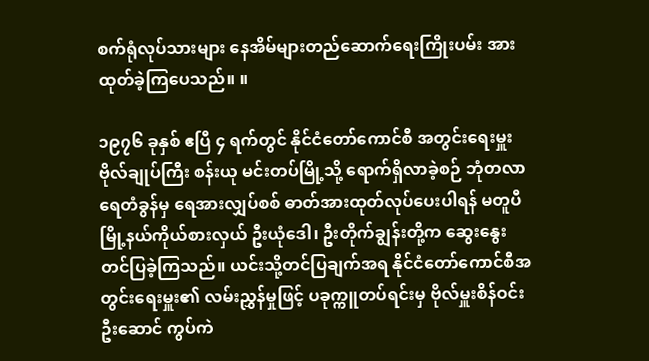စက်ရုံလုပ်သားများ နေအိမ်များတည်ဆောက်ရေးကြိုးပမ်း အားထုတ်ခဲ့ကြပေသည်။ ။

၁၉၇၆ ခုနှစ် ဧပြီ ၄ ရက်တွင် နိုင်ငံတော်ကောင်စီ အတွင်းရေးမှူး ဗိုလ်ချုပ်ကြီး စန်းယု မင်းတပ်မြို့သို့ ရောက်ရှိလာခဲ့စဉ် ဘုံတလာရေတံခွန်မှ ရေအားလျှပ်စစ် ဓာတ်အားထုတ်လုပ်ပေးပါရန် မတူပီမြို့နယ်ကိုယ်စားလှယ် ဦးယုံဒေါ၊ ဦးတိုက်ချွန်းတို့က ဆွေးနွေးတင်ပြခဲ့ကြသည်။ ယင်းသို့တင်ပြချက်အရ နိုင်ငံတော်ကောင်စီအတွင်းရေးမှူး၏ လမ်းညွှန်မှုဖြင့် ပခုက္ကူတပ်ရင်းမှ ဗိုလ်မှူးစိန်ဝင်းဦးဆောင် ကွပ်ကဲ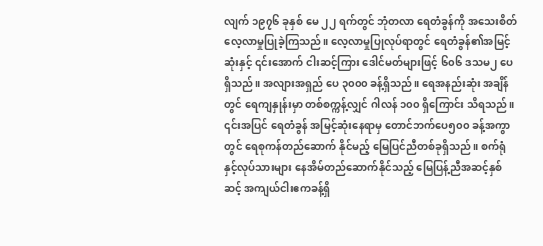လျက် ၁၉၇၆ ခုနှစ် မေ ၂၂ ရက်တွင် ဘုံတလာ ရေတံခွန်ကို အသေးစိတ်လေ့လာမှုပြုခဲ့ကြသည်။ လေ့လာမှုပြုလုပ်ရာတွင် ရေတံခွန်၏အမြင့်ဆုံးနှင့် ၎င်းအောက် ငါးဆင့်ကြား ဒေါင်မတ်များဖြင့် ၆၀၆ ဒသမ၂ ပေရှိသည်။ အလျားအရှည် ပေ ၃၀၀၀ ခန့်ရှိသည်။ ရေအနည်းဆုံး အချိန်တွင် ရေကျနှုန်းမှာ တစ်စက္ကန့်လျှင် ဂါလန် ၁၀၀ ရှိကြောင်း သိရသည်။ ၎င်းအပြင် ရေတံခွန် အမြင့်ဆုံးနေရာမှ တောင်ဘက်ပေ၅၀၀ ခန့်အကွာတွင် ရေစုကန်တည်ဆောက် နိုင်မည့် မြေပြင်ညီတစ်ခုရှိသည်။ စက်ရုံနှင့်လုပ်သားများ နေအိမ်တည်ဆောက်နိုင်သည့် မြေပြန့်ညီအဆင့်နှစ်ဆင့် အကျယ်ငါးဧကခန့်ရှိ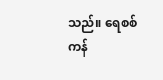သည်။ ရေစစ်ကန်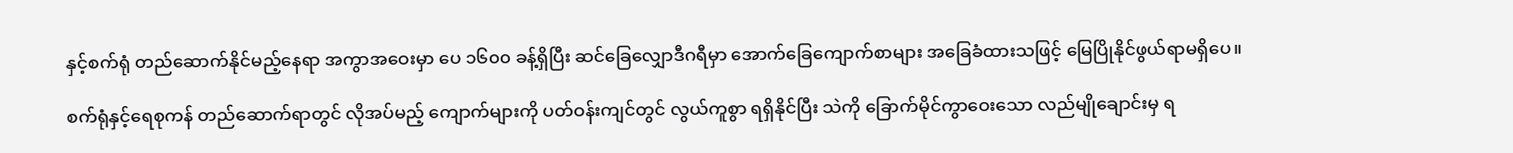နှင့်စက်ရုံ တည်ဆောက်နိုင်မည့်နေရာ အကွာအဝေးမှာ ပေ ၁၆၀၀ ခန့်ရှိပြီး ဆင်ခြေလျှောဒီဂရီမှာ အောက်ခြေကျောက်စာများ အခြေခံထားသဖြင့် မြေပြိုနိုင်ဖွယ်ရာမရှိပေ။

စက်ရုံနှင့်ရေစုကန် တည်ဆောက်ရာတွင် လိုအပ်မည့် ကျောက်များကို ပတ်ဝန်းကျင်တွင် လွယ်ကူစွာ ရရှိနိုင်ပြီး သဲကို ခြောက်မိုင်ကွာဝေးသော လည်မျိုချောင်းမှ ရ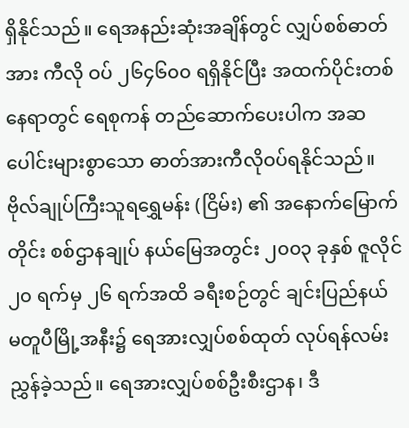ရှိနိုင်သည်။ ရေအနည်းဆုံးအချိန်တွင် လျှပ်စစ်ဓာတ်အား ကီလို ဝပ် ၂၆၄၆၀၀ ရရှိနိုင်ပြီး အထက်ပိုင်းတစ်နေရာတွင် ရေစုကန် တည်ဆောက်ပေးပါက အဆပေါင်းများစွာသော ဓာတ်အားကီလိုဝပ်ရနိုင်သည်။ ဗိုလ်ချုပ်ကြီးသူရရွှေမန်း (ငြိမ်း) ၏ အနောက်မြောက်တိုင်း စစ်ဌာနချုပ် နယ်မြေအတွင်း ၂၀၀၃ ခုနှစ် ဇူလိုင် ၂၀ ရက်မှ ၂၆ ရက်အထိ ခရီးစဉ်တွင် ချင်းပြည်နယ် မတူပီမြို့အနီး၌ ရေအားလျှပ်စစ်ထုတ် လုပ်ရန်လမ်းညွှန်ခဲ့သည်။ ရေအားလျှပ်စစ်ဦးစီးဌာန၊ ဒီ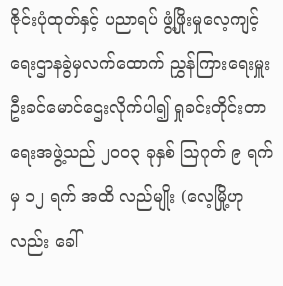ဇိုင်းပုံထုတ်နှင့် ပညာရပ် ဖွံ့ဖြိုးမှုလေ့ကျင့်ရေးဌာနခွဲမှလက်ထောက် ညွှန်ကြားရေးမှူး ဦးခင်မောင်ဌေးလိုက်ပါ၍ ရှုခင်းတိုင်းတာရေးအဖွဲ့သည် ၂၀၀၃ ခုနှစ် ဩဂုတ် ၉ ရက်မှ ၁၂ ရက် အထိ လည်မျိုး (လေ့မြို့ဟုလည်း ခေါ်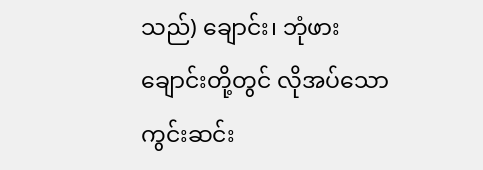သည်) ချောင်း၊ ဘုံဖားချောင်းတို့တွင် လိုအပ်သော ကွင်းဆင်း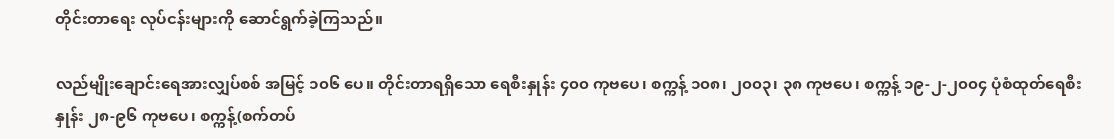တိုင်းတာရေး လုပ်ငန်းများကို ဆောင်ရွက်ခဲ့ကြသည်။

လည်မျိုးချောင်းရေအားလျှပ်စစ် အမြင့် ၁၀၆ ပေ။ တိုင်းတာရရှိသော ရေစီးနှုန်း ၄၀၀ ကုဗပေ၊ စက္ကန့် ၁၀၈၊ ၂၀၀၃၊ ၃၈ ကုဗပေ၊ စက္ကန့် ၁၉-၂-၂၀၀၄ ပုံစံထုတ်ရေစီးနှုန်း ၂၈-၉၆ ကုဗပေ၊ စက္ကန့်(စက်တပ်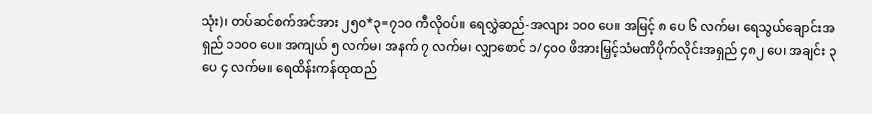သုံး)၊ တပ်ဆင်စက်အင်အား ၂၅၀*၃=၇၁၀ ကီလိုဝပ်။ ရေလွှဲဆည်-အလျား ၁၀၀ ပေ။ အမြင့် ၈ ပေ ၆ လက်မ၊ ရေသွယ်ချောင်းအရှည် ၁၁၀၀ ပေ။ အကျယ် ၅ လက်မ၊ အနက် ၇ လက်မ၊ လျှာစောင် ၁/၄၀၀ ဖိအားမြှင့်သံမဏိပိုက်လိုင်းအရှည် ၄၈၂ ပေ၊ အချင်း ၃ ပေ ၄ လက်မ။ ရေထိန်းကန်ထုထည်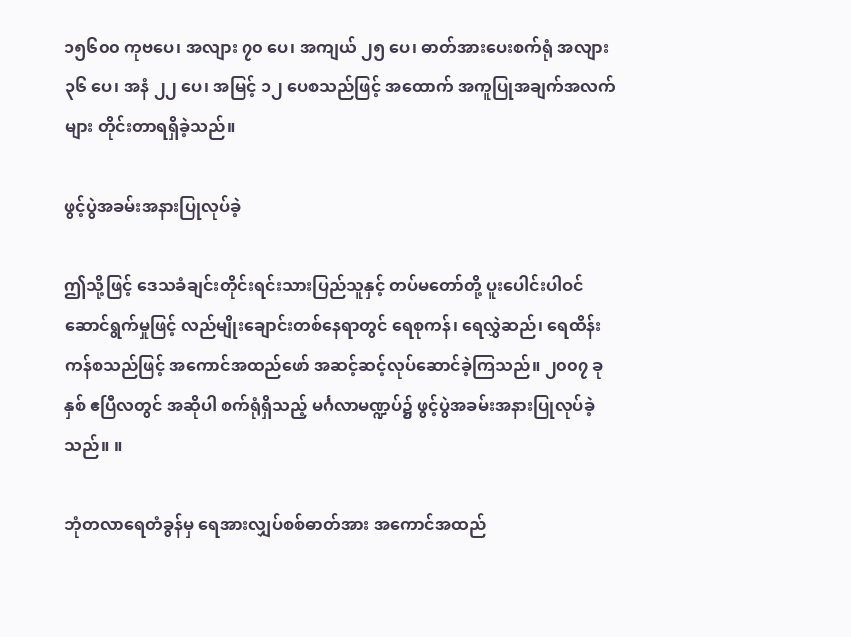၁၅၆၀၀ ကုဗပေ၊ အလျား ၇၀ ပေ၊ အကျယ် ၂၅ ပေ၊ ဓာတ်အားပေးစက်ရုံ အလျား ၃၆ ပေ၊ အနံ ၂၂ ပေ၊ အမြင့် ၁၂ ပေစသည်ဖြင့် အထောက် အကူပြုအချက်အလက်များ တိုင်းတာရရှိခဲ့သည်။

ဖွင့်ပွဲအခမ်းအနားပြုလုပ်ခဲ့

ဤသို့ဖြင့် ဒေသခံချင်းတိုင်းရင်းသားပြည်သူနှင့် တပ်မတော်တို့ ပူးပေါင်းပါဝင်ဆောင်ရွက်မှုဖြင့် လည်မျိုးချောင်းတစ်နေရာတွင် ရေစုကန်၊ ရေလွှဲဆည်၊ ရေထိန်းကန်စသည်ဖြင့် အကောင်အထည်ဖော် အဆင့်ဆင့်လုပ်ဆောင်ခဲ့ကြသည်။ ၂၀၀၇ ခုနှစ် ဧပြီလတွင် အဆိုပါ စက်ရုံရှိသည့် မင်္ဂလာမဏ္ဍပ်၌ ဖွင့်ပွဲအခမ်းအနားပြုလုပ်ခဲ့သည်။ ။

ဘုံတလာရေတံခွန်မှ ရေအားလျှပ်စစ်ဓာတ်အား အကောင်အထည်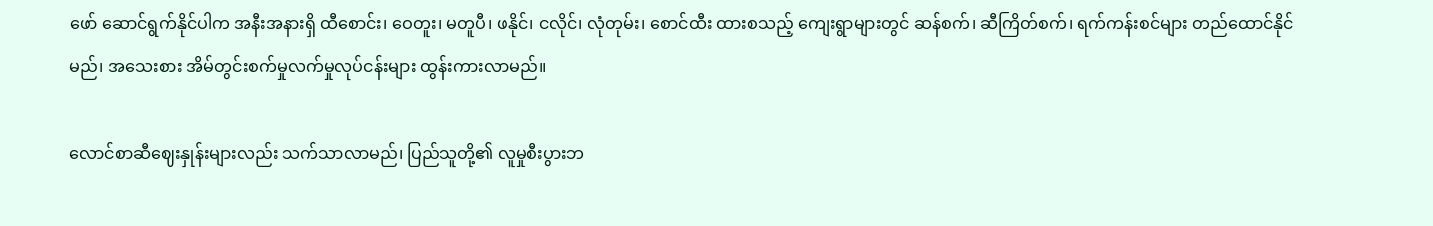ဖော် ဆောင်ရွက်နိုင်ပါက အနီးအနားရှိ ထီစောင်း၊ ဝေတူး၊ မတူပီ၊ ဖနိုင်၊ ငလိုင်၊ လုံတုမ်း၊ စောင်ထီး ထားစသည့် ကျေးရွာများတွင် ဆန်စက်၊ ဆီကြိတ်စက်၊ ရက်ကန်းစင်များ တည်ထောင်နိုင်မည်၊ အသေးစား အိမ်တွင်းစက်မှုလက်မှုလုပ်ငန်းများ ထွန်းကားလာမည်။

လောင်စာဆီဈေးနှုန်းများလည်း သက်သာလာမည်၊ ပြည်သူတို့၏ လူမှုစီးပွားဘ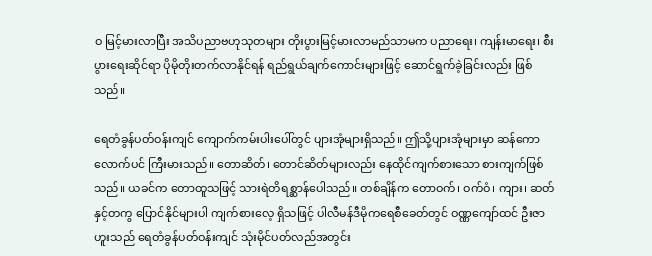ဝ မြင့်မားလာပြီး အသိပညာဗဟုသုတများ တိုးပွားမြင့်မားလာမည်သာမက ပညာရေး၊ ကျန်းမာရေး၊ စီးပွားရေးဆိုင်ရာ ပိုမိုတိုးတက်လာနိုင်ရန် ရည်ရွယ်ချက်ကောင်းများဖြင့် ဆောင်ရွက်ခဲ့ခြင်းလည်း ဖြစ်သည်။

ရေတံခွန်ပတ်ဝန်းကျင် ကျောက်ကမ်းပါးပေါ်တွင် ပျားအုံများရှိသည်။ ဤသို့ပျားအုံများမှာ ဆန်ကောလောက်ပင် ကြီးမားသည်။ တောဆိတ်၊ တောင်ဆိတ်များလည်း နေထိုင်ကျက်စားသော စားကျက်ဖြစ်သည်။ ယခင်က တောထူသဖြင့် သားရဲတိရစ္ဆာန်ပေါသည်။ တစ်ချိန်က တောဝက်၊ ဝက်ဝံ၊ ကျား၊ ဆတ်နှင့်တကွ ပြောင်နိုင်များပါ ကျက်စားလေ့ ရှိသဖြင့် ပါလီမန်ဒီမိုကရေစီခေတ်တွင် ဝဏ္ဏကျော်ထင် ဦးဇာဟူးသည် ရေတံခွန်ပတ်ဝန်းကျင် သုံးမိုင်ပတ်လည်အတွင်း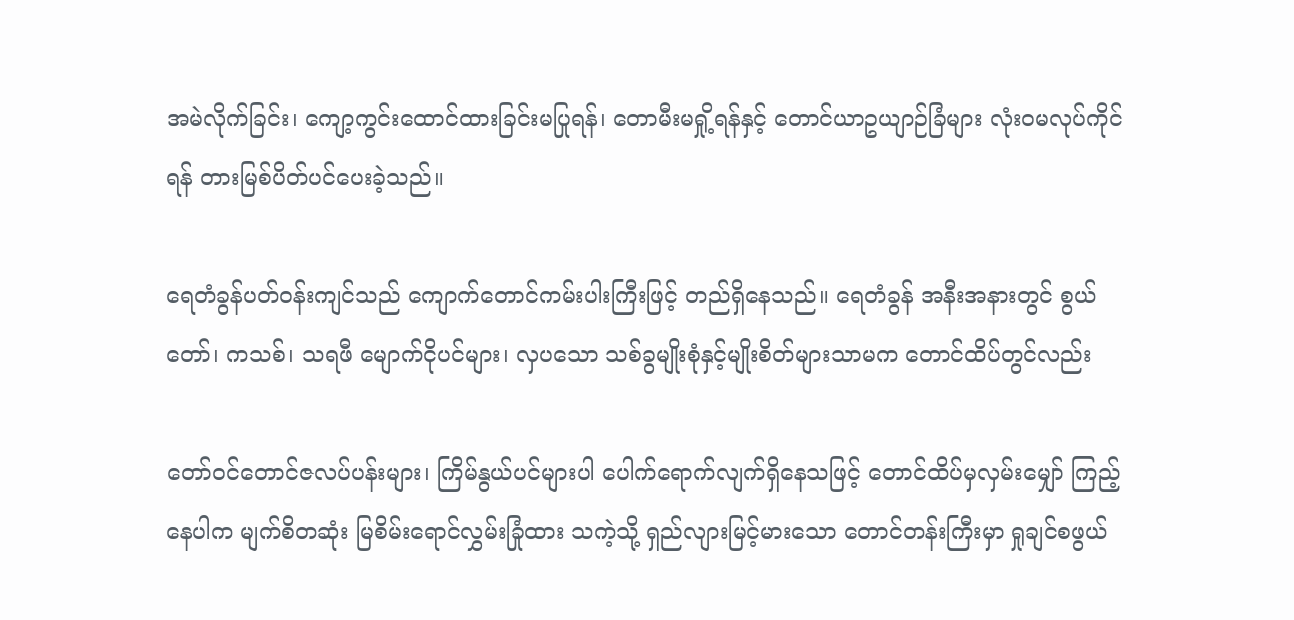အမဲလိုက်ခြင်း၊ ကျော့ကွင်းထောင်ထားခြင်းမပြုရန်၊ တောမီးမရှို့ရန်နှင့် တောင်ယာဥယျာဉ်ခြံများ လုံးဝမလုပ်ကိုင်ရန် တားမြစ်ပိတ်ပင်ပေးခဲ့သည်။

ရေတံခွန်ပတ်ဝန်းကျင်သည် ကျောက်တောင်ကမ်းပါးကြီးဖြင့် တည်ရှိနေသည်။ ရေတံခွန် အနီးအနားတွင် စွယ်တော်၊ ကသစ်၊ သရဖီ မျောက်ငိုပင်များ၊ လှပသော သစ်ခွမျိုးစုံနှင့်မျိုးစိတ်များသာမက တောင်ထိပ်တွင်လည်း

တော်ဝင်တောင်ဇလပ်ပန်းများ၊ ကြိမ်နွယ်ပင်များပါ ပေါက်ရောက်လျက်ရှိနေသဖြင့် တောင်ထိပ်မှလှမ်းမျှော် ကြည့်နေပါက မျက်စိတဆုံး မြစိမ်းရောင်လွှမ်းခြုံထား သကဲ့သို့ ရှည်လျားမြင့်မားသော တောင်တန်းကြီးမှာ ရှုချင်စဖွယ်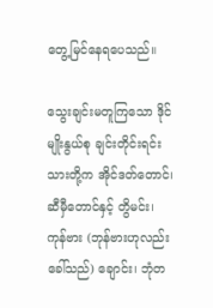တွေ့မြင်နေရပေသည်။

သွေးချင်းမတူကြသော ဒိုင်မျိုးနွယ်စု ချင်းတိုင်းရင်းသားတို့က အိုင်ဒတ်တောင်၊ ဆီမှီတောင်နှင့် တွိမင်း၊ ကုန်ဗား (ဘုန်ဗားဟုလည်းခေါ်သည်) ချောင်း၊ ဘုံတ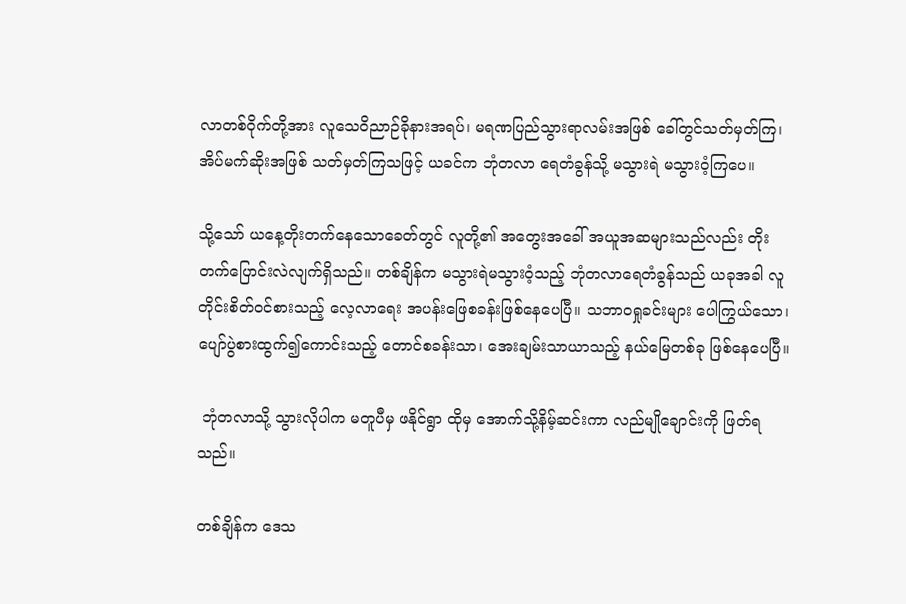လာတစ်ဝိုက်တို့အား လူသေဝိညာဉ်ခိုနားအရပ်၊ မရဏပြည်သွားရာလမ်းအဖြစ် ခေါ်တွင်သတ်မှတ်ကြ၊ အိပ်မက်ဆိုးအဖြစ် သတ်မှတ်ကြသဖြင့် ယခင်က ဘုံတလာ ရေတံခွန်သို့ မသွားရဲ မသွားဝံ့ကြပေ။

သို့သော် ယနေ့တိုးတက်နေသောခေတ်တွင် လူတို့၏ အတွေးအခေါ် အယူအဆများသည်လည်း တိုးတက်ပြောင်းလဲလျက်ရှိသည်။ တစ်ချိန်က မသွားရဲမသွားဝံ့သည့် ဘုံတလာရေတံခွန်သည် ယခုအခါ လူတိုင်းစိတ်ဝင်စားသည့် လေ့လာရေး အပန်းဖြေစခန်းဖြစ်နေပေပြီ။ သဘာဝရှုခင်းများ ပေါကြွယ်သော၊ ပျော်ပွဲစားထွက်၍ကောင်းသည့် တောင်စခန်းသာ၊ အေးချမ်းသာယာသည့် နယ်မြေတစ်ခု ဖြစ်နေပေပြီ။

 ဘုံတလာသို့ သွားလိုပါက မတူပီမှ ဖနိုင်ရွာ ထိုမှ အောက်သို့နိမ့်ဆင်းကာ လည်မျိုချောင်းကို ဖြတ်ရသည်။

တစ်ချိန်က ဒေသ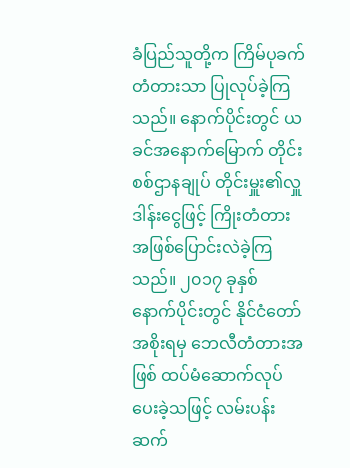ခံပြည်သူတို့က ကြိမ်ပုခက်တံတားသာ ပြုလုပ်ခဲ့ကြသည်။ နောက်ပိုင်းတွင် ယခင်အနောက်မြောက် တိုင်းစစ်ဌာနချုပ် တိုင်းမှူး၏လှူဒါန်းငွေဖြင့် ကြိုးတံတား အဖြစ်ပြောင်းလဲခဲ့ကြသည်။ ၂၀၁၇ ခုနှစ် နောက်ပိုင်းတွင် နိုင်ငံတော်အစိုးရမှ ဘေလီတံတားအဖြစ် ထပ်မံဆောက်လုပ်ပေးခဲ့သဖြင့် လမ်းပန်းဆက်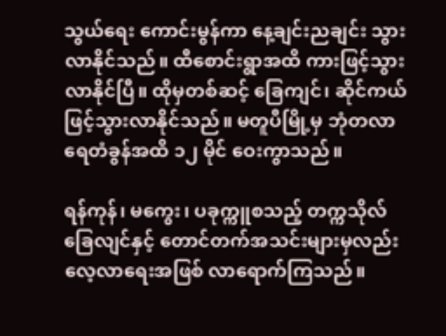သွယ်ရေး ကောင်းမွန်ကာ နေ့ချင်းညချင်း သွားလာနိုင်သည်။ ထီစောင်းရွာအထိ ကားဖြင့်သွားလာနိုင်ပြီ။ ထိုမှတစ်ဆင့် ခြေကျင်၊ ဆိုင်ကယ် ဖြင့်သွားလာနိုင်သည်။ မတူပီမြို့မှ ဘုံတလာရေတံခွန်အထိ ၁၂ မိုင် ဝေးကွာသည်။

ရန်ကုန်၊ မကွေး၊ ပခုက္ကူစသည့် တက္ကသိုလ် ခြေလျင်နှင့် တောင်တက်အသင်းများမှလည်း လေ့လာရေးအဖြစ် လာရောက်ကြသည်။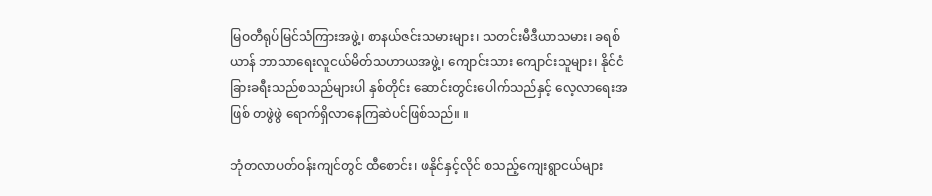မြဝတီရုပ်မြင်သံကြားအဖွဲ့၊ စာနယ်ဇင်းသမားများ၊ သတင်းမီဒီယာသမား၊ ခရစ်ယာန် ဘာသာရေးလူငယ်မိတ်သဟာယအဖွဲ့၊ ကျောင်းသား ကျောင်းသူများ၊ နိုင်ငံခြားခရီးသည်စသည်များပါ နှစ်တိုင်း ဆောင်းတွင်းပေါက်သည်နှင့် လေ့လာရေးအဖြစ် တဖွဲဖွဲ ရောက်ရှိလာနေကြဆဲပင်ဖြစ်သည်။ ။

ဘုံတလာပတ်ဝန်းကျင်တွင် ထီစောင်း၊ ဖနိုင်နှင့်လိုင် စသည့်ကျေးရွာငယ်များ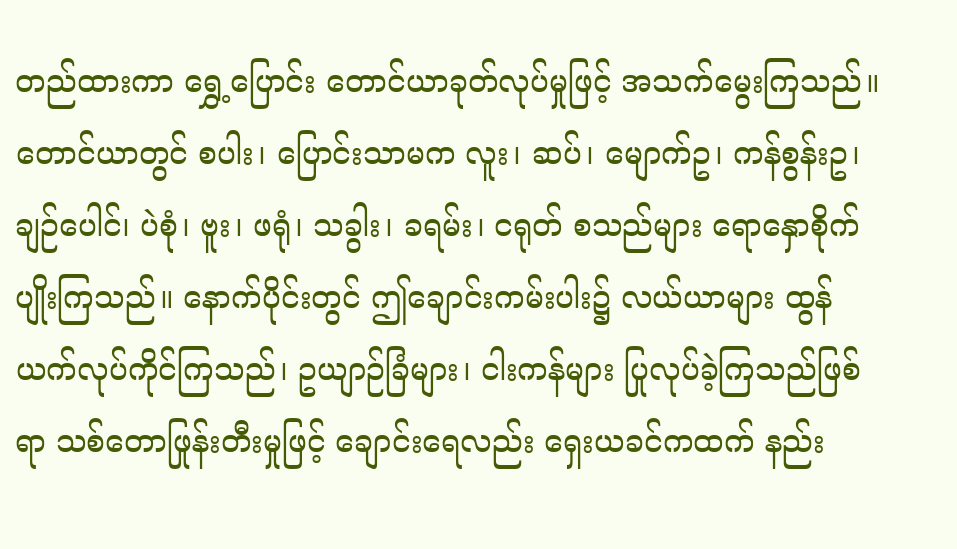တည်ထားကာ ရွှေ့ပြောင်း တောင်ယာခုတ်လုပ်မှုဖြင့် အသက်မွေးကြသည်။ တောင်ယာတွင် စပါး၊ ပြောင်းသာမက လူး၊ ဆပ်၊ မျောက်ဥ၊ ကန်စွန်းဥ၊ ချဉ်ပေါင်၊ ပဲစုံ၊ ဗူး၊ ဖရုံ၊ သခွါး၊ ခရမ်း၊ ငရုတ် စသည်များ ရောနှောစိုက်ပျိုးကြသည်။ နောက်ပိုင်းတွင် ဤချောင်းကမ်းပါး၌ လယ်ယာများ ထွန်ယက်လုပ်ကိုင်ကြသည်၊ ဥယျာဉ်ခြံများ၊ ငါးကန်များ ပြုလုပ်ခဲ့ကြသည်ဖြစ်ရာ သစ်တောဖြုန်းတီးမှုဖြင့် ချောင်းရေလည်း ရှေးယခင်ကထက် နည်း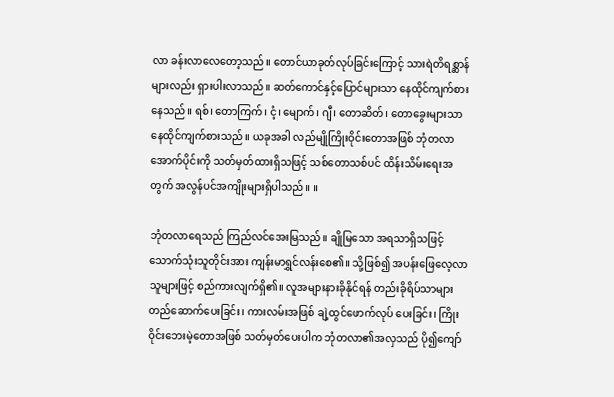လာ ခန်းလာလေတော့သည်။ တောင်ယာခုတ်လုပ်ခြင်းကြောင့် သားရဲတိရစ္ဆာန်များလည်း ရှားပါးလာသည်။ ဆတ်ကောင်နှင့်ပြောင်များသာ နေထိုင်ကျက်စားနေသည်။ ရစ်၊ တောကြက်၊ ငံ့၊ မျောက်၊ ဂျီ၊ တောဆိတ်၊ တောခွေးများသာ နေထိုင်ကျက်စားသည်။ ယခုအခါ လည်မျိုကြိုးဝိုင်းတောအဖြစ် ဘုံတလာအောက်ပိုင်းကို သတ်မှတ်ထားရှိသဖြင့် သစ်တောသစ်ပင် ထိန်းသိမ်းရေးအတွက် အလွန်ပင်အကျိုးများရှိပါသည်။ ။

ဘုံတလာရေသည် ကြည်လင်အေးမြသည်။ ချိုမြသော အရသာရှိသဖြင့် သောက်သုံးသူတိုင်းအား ကျန်းမာရွှင်လန်းစေ၏။ သို့ဖြစ်၍ အပန်းဖြေလေ့လာသူများဖြင့် စည်ကားလျက်ရှိ၏။ လူအများနားခိုနိုင်ရန် တည်းခိုရိပ်သာများ တည်ဆောက်ပေးခြင်း၊ ကားလမ်းအဖြစ် ချဲ့ထွင်ဖောက်လုပ် ပေးခြင်း၊ ကြိုးဝိုင်းဘေးမဲ့တောအဖြစ် သတ်မှတ်ပေးပါက ဘုံတလာ၏အလှသည် ပို၍ကျော်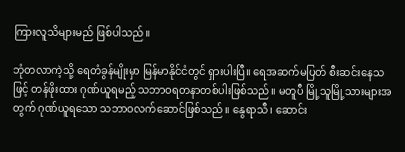ကြားလူသိများမည် ဖြစ်ပါသည်။

ဘုံတလာကဲ့သို့ ရေတံခွန်မျိုးမှာ မြန်မာနိုင်ငံတွင် ရှားပါးပြီ။ ရေအဆက်မပြတ် စီးဆင်းနေသဖြင့် တန်ဖိုးထား ဂုဏ်ယူရမည့် သဘာဝရတနာတစ်ပါးဖြစ်သည်။ မတူပီ မြို့သူမြို့သားများအတွက် ဂုဏ်ယူရသော သဘာဝလက်ဆောင်ဖြစ်သည်။ နွေရာသီ၊ ဆောင်း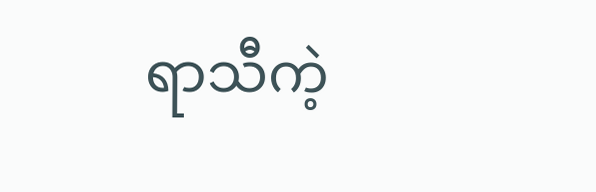ရာသီကဲ့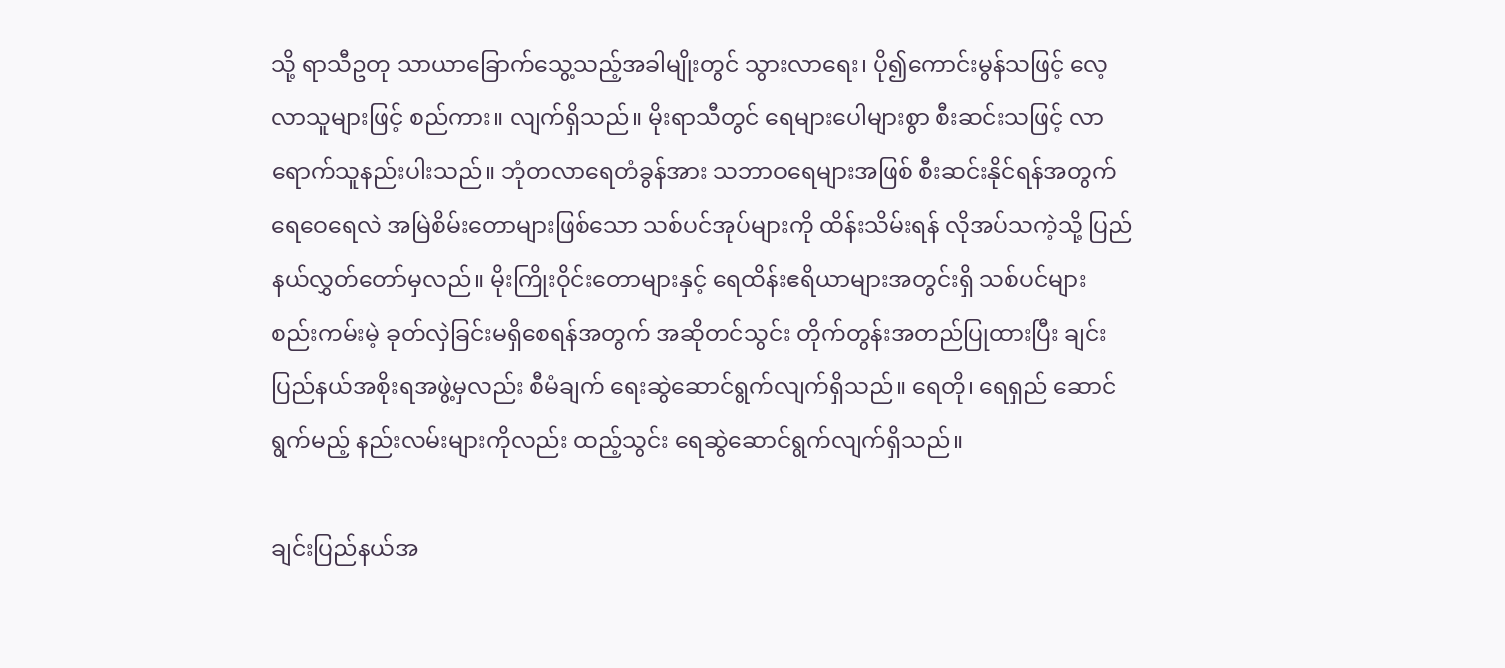သို့ ရာသီဥတု သာယာခြောက်သွေ့သည့်အခါမျိုးတွင် သွားလာရေး၊ ပို၍ကောင်းမွန်သဖြင့် လေ့လာသူများဖြင့် စည်ကား။ လျက်ရှိသည်။ မိုးရာသီတွင် ရေများပေါများစွာ စီးဆင်းသဖြင့် လာရောက်သူနည်းပါးသည်။ ဘုံတလာရေတံခွန်အား သဘာဝရေများအဖြစ် စီးဆင်းနိုင်ရန်အတွက် ရေဝေရေလဲ အမြဲစိမ်းတောများဖြစ်သော သစ်ပင်အုပ်များကို ထိန်းသိမ်းရန် လိုအပ်သကဲ့သို့ ပြည်နယ်လွှတ်တော်မှလည်။ မိုးကြိုးဝိုင်းတောများနှင့် ရေထိန်းဧရိယာများအတွင်းရှိ သစ်ပင်များ စည်းကမ်းမဲ့ ခုတ်လှဲခြင်းမရှိစေရန်အတွက် အဆိုတင်သွင်း တိုက်တွန်းအတည်ပြုထားပြီး ချင်းပြည်နယ်အစိုးရအဖွဲ့မှလည်း စီမံချက် ရေးဆွဲဆောင်ရွက်လျက်ရှိသည်။ ရေတို၊ ရေရှည် ဆောင်ရွက်မည့် နည်းလမ်းများကိုလည်း ထည့်သွင်း ရေဆွဲဆောင်ရွက်လျက်ရှိသည်။

ချင်းပြည်နယ်အ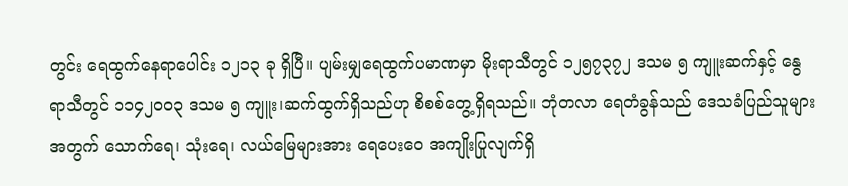တွင်း ရေထွက်နေရာပေါင်း ၁၂၁၃ ခု ရှိပြီ။ ပျမ်းမျှရေထွက်ပမာဏမှာ မိုးရာသီတွင် ၁၂၅၇၃၇၂ ဒသမ ၅ ကျူးဆက်နှင့် နွေရာသီတွင် ၁၁၄၂၀၀၃ ဒသမ ၅ ကျူး၊ဆက်ထွက်ရှိသည်ဟု စိစစ်တွေ့ရှိရသည်။ ဘုံတလာ ရေတံခွန်သည် ဒေသခံပြည်သူများအတွက် သောက်ရေ၊ သုံးရေ၊ လယ်မြေများအား ရေပေးဝေ အကျိုးပြုလျက်ရှိ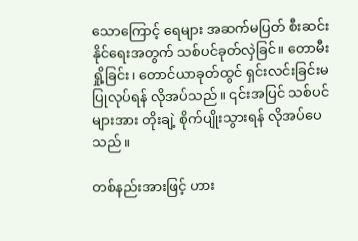သောကြောင့် ရေများ အဆက်မပြတ် စီးဆင်းနိုင်ရေးအတွက် သစ်ပင်ခုတ်လှဲခြင်။ တောမီးရှို့ခြင်း၊ တောင်ယာခုတ်ထွင် ရှင်းလင်းခြင်းမပြုလုပ်ရန် လိုအပ်သည်။ ၎င်းအပြင် သစ်ပင်များအား တိုးချဲ့ စိုက်ပျိုးသွားရန် လိုအပ်ပေသည်။

တစ်နည်းအားဖြင့် ဟား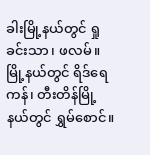ခါးမြို့နယ်တွင် ရှုခင်းသာ၊ ဖလမ်။ မြို့နယ်တွင် ရိဒ်ရေကန်၊ တီးတိန်မြို့နယ်တွင် ရွှမ်စောင်။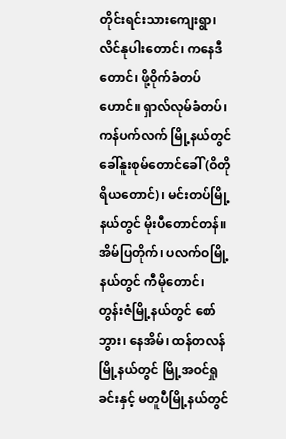တိုင်းရင်းသားကျေးရွာ၊ လိင်နုပါးတောင်၊ ကနေဒီတောင်၊ ဖို့ဝိုက်ခံတပ်ဟောင်။ ရှာလ်လုမ်ခံတပ်၊ ကန်ပက်လက် မြို့နယ်တွင် ခေါ်နူးစုမ်တောင်ခေါ် (ဝိတိုရိယတောင်)၊ မင်းတပ်မြို့နယ်တွင် မိုးပီတောင်တန်။ အိမ်ပြတိုက်၊ ပလက်ဝမြို့နယ်တွင် ကီမိုတောင်၊ တွန်းဇံမြို့နယ်တွင် စော်ဘွား၊ နေအိမ်၊ ထန်တလန်မြို့နယ်တွင် မြို့အဝင်ရှုခင်းနှင့် မတူပီမြို့နယ်တွင်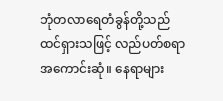ဘုံတလာရေတံခွန်တို့သည် ထင်ရှားသဖြင့် လည်ပတ်စရာအကောင်းဆုံ။ နေရာများ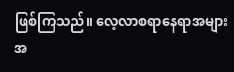ဖြစ်ကြသည်။ လေ့လာစရာနေရာအများအ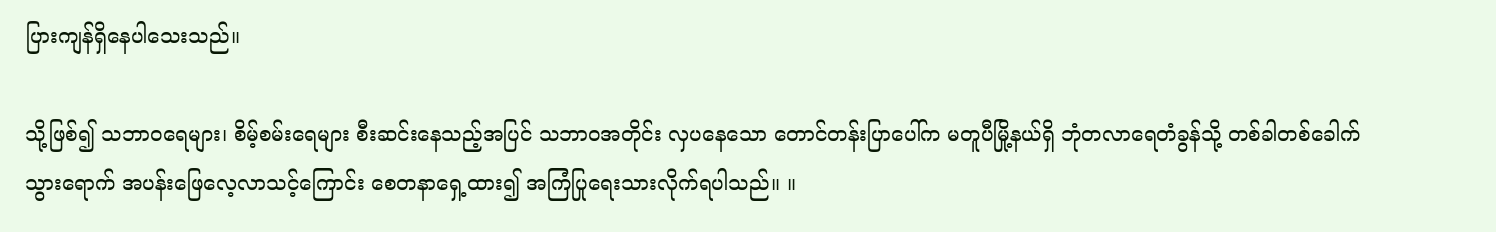ပြားကျန်ရှိနေပါသေးသည်။

သို့ဖြစ်၍ သဘာဝရေများ၊ စိမ့်စမ်းရေများ စီးဆင်းနေသည့်အပြင် သဘာဝအတိုင်း လှပနေသော တောင်တန်းပြာပေါ်က မတူပီမြို့နယ်ရှိ ဘုံတလာရေတံခွန်သို့ တစ်ခါတစ်ခေါက် သွားရောက် အပန်းဖြေလေ့လာသင့်ကြောင်း စေတနာရှေ့ထား၍ အကြံပြုရေးသားလိုက်ရပါသည်။ ။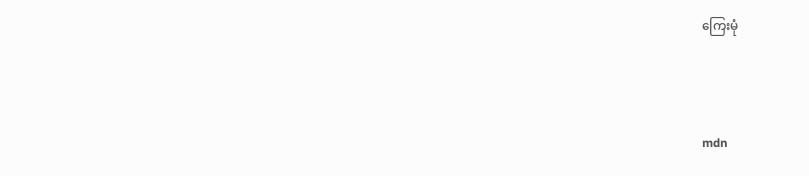ကြေးမုံ



mdn